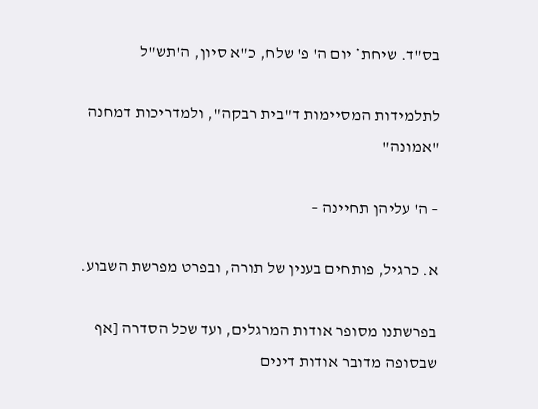בס"ד. שיחת* יום ה' פ' שלח, כ"א סיון, ה'תש"ל

לתלמידות המסיימות ד"בית רבקה", ולמדריכות דמחנה "אמונה"

– ה' עליהן תחיינה –

א. כרגיל, פותחים בענין של תורה, ובפרט מפרשת השבוע.

בפרשתנו מסופר אודות המרגלים, ועד שכל הסדרה [אף שבסופה מדובר אודות דינים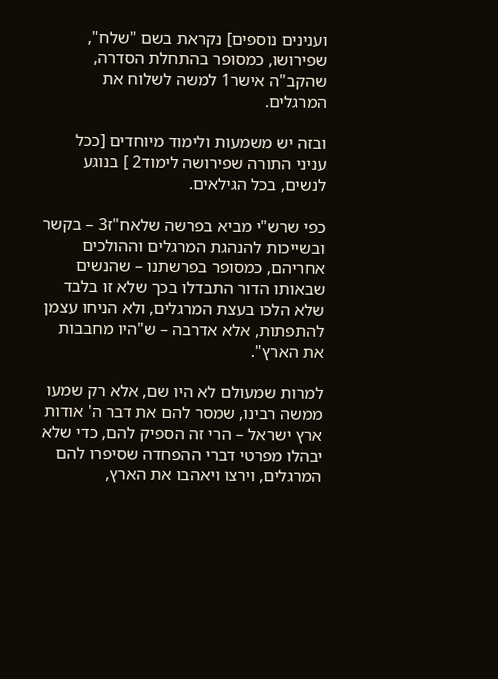וענינים נוספים] נקראת בשם "שלח", שפירושו, כמסופר בהתחלת הסדרה, שהקב"ה אישר1 למשה לשלוח את המרגלים.

ובזה יש משמעות ולימוד מיוחדים [ככל עניני התורה שפירושה לימוד2 ] בנוגע לנשים, בכל הגילאים.

כפי שרש"י מביא בפרשה שלאח"ז3 – בקשר ובשייכות להנהגת המרגלים וההולכים אחריהם, כמסופר בפרשתנו – שהנשים שבאותו הדור התבדלו בכך שלא זו בלבד שלא הלכו בעצת המרגלים, ולא הניחו עצמן להתפתות, אלא אדרבה – ש"היו מחבבות את הארץ".

למרות שמעולם לא היו שם, אלא רק שמעו ממשה רבינו, שמסר להם את דבר ה' אודות ארץ ישראל – הרי זה הספיק להם, כדי שלא יבהלו מפרטי דברי ההפחדה שסיפרו להם המרגלים, וירצו ויאהבו את הארץ,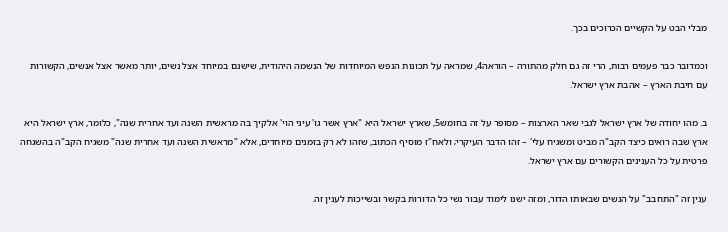מבלי הבט על הקשיים הכרוכים בכך.

וכמדובר כבר פעמים רבות, הרי זה גם חלק מהתורה – הוראה4, שמראה על תכונות הנפש המיוחדות של הנשמה היהודית, שישנם במיוחד אצל נשים, יותר מאשר אצל אנשים, הקשורות עם חיבת הארץ – אהבת ארץ ישראל.

ב. מהו יחודה של ארץ ישראל לגבי שאר הארצות – מסופר על זה בחומש5, שארץ ישראל היא "ארץ אשר גו' עיני הוי' אלקיך בה מראשית השנה ועד אחרית שנה", כלומר, ארץ ישראל היא ארץ שבה רואים כיצד הקב"ה מביט ומשגיח עלי' – זהו הדבר העיקרי; ולאח"ז מוסיף הכתוב, שזהו לא רק בזמנים מיוחדים, אלא "מראשית השנה ועד אחרית שנה" משגיח הקב"ה בהשגחה פרטית על כל הענינים הקשורים עם ארץ ישראל.

ענין זה "התחבב" על הנשים שבאותו הדור, ומזה ישנו לימוד עבור נשי כל הדורות בקשר ובשייכות לענין זה.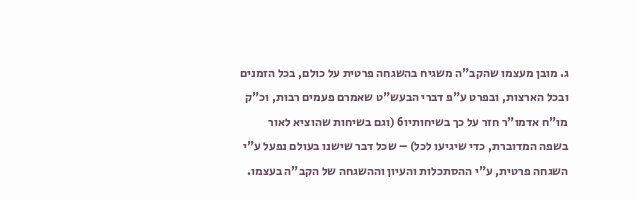ג. מובן מעצמו שהקב"ה משגיח בהשגחה פרטית על כולם, בכל הזמנים ובכל הארצות, ובפרט ע"פ דברי הבעש"ט שאמרם פעמים רבות, וכ"ק מו"ח אדמו"ר חזר על כך בשיחותיו6 (וגם בשיחות שהוציא לאור בשפה המדוברת, כדי שיגיעו לכל) – שכל דבר שישנו בעולם נפעל ע"י השגחה פרטית, ע"י ההסתכלות והעיון וההשגחה של הקב"ה בעצמו.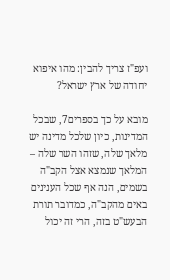ועפ"ז צריך להבין: מהו איפוא יחודה של ארץ ישראל?

מובא על כך בספרים7, שבכל המדינות, כיון שלכל מדינה יש מלאך שלה, שזהו השר שלה – המלאך שנמצא אצל הקב"ה בשמים, הנה אף שכל הענינים באים מהקב"ה, כמדובר תורת הבעש"ט בזה, הרי זה יכול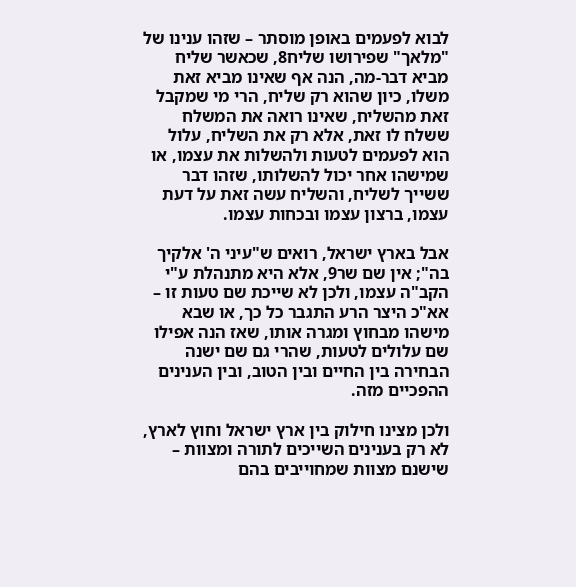לבוא לפעמים באופן מוסתר – שזהו ענינו של "מלאך" שפירושו שליח8, שכאשר שליח מביא דבר-מה, הנה אף שאינו מביא זאת משלו, כיון שהוא רק שליח, הרי מי שמקבל זאת מהשליח, שאינו רואה את המשלח ששלח לו זאת, אלא רק את השליח, עלול הוא לפעמים לטעות ולהשלות את עצמו, או שמישהו אחר יכול להשלותו, שזהו דבר ששייך לשליח, והשליח עשה זאת על דעת עצמו, ברצון עצמו ובכחות עצמו.

אבל בארץ ישראל, רואים ש"עיני ה' אלקיך בה"; אין שם שר9, אלא היא מתנהלת ע"י הקב"ה עצמו, ולכן לא שייכת שם טעות זו – אא"כ היצר הרע התגבר כל כך, או שבא מישהו מבחוץ ומגרה אותו, שאז הנה אפילו שם עלולים לטעות, שהרי גם שם ישנה הבחירה בין החיים ובין הטוב, ובין הענינים ההפכיים מזה.

ולכן מצינו חילוק בין ארץ ישראל וחוץ לארץ, לא רק בענינים השייכים לתורה ומצוות – שישנם מצוות שמחוייבים בהם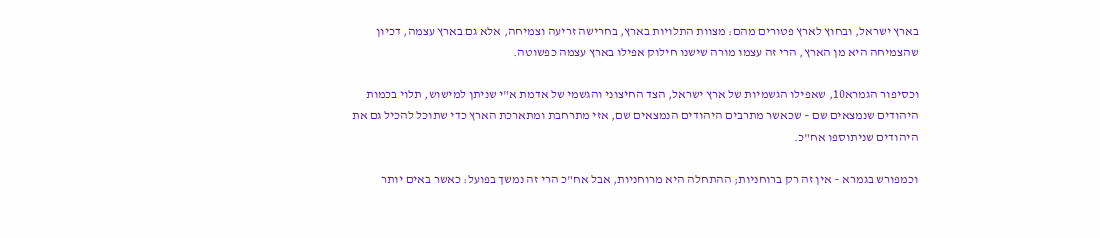בארץ ישראל, ובחוץ לארץ פטורים מהם: מצוות התלויות בארץ, בחרישה זריעה וצמיחה, אלא גם בארץ עצמה, דכיון שהצמיחה היא מן הארץ, הרי זה עצמו מורה שישנו חילוק אפילו בארץ עצמה כפשוטה.

וכסיפור הגמרא10, שאפילו הגשמיות של ארץ ישראל, הצד החיצוני והגשמי של אדמת א"י שניתן למישוש, תלוי בכמות היהודים שנמצאים שם – שכאשר מתרבים היהודים הנמצאים שם, אזי מתרחבת ומתארכת הארץ כדי שתוכל להכיל גם את היהודים שניתוספו אח"כ.

וכמפורש בגמרא – אין זה רק ברוחניות; ההתחלה היא מרוחניות, אבל אח"כ הרי זה נמשך בפועל: כאשר באים יותר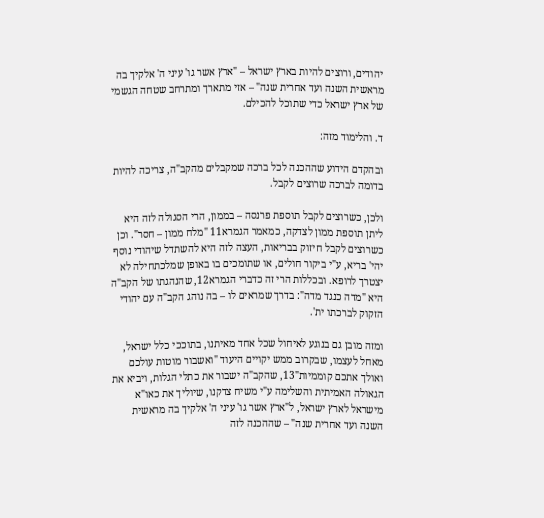יהודים, ורוצים להיות בארץ ישראל – "ארץ אשר גו' עיני ה' אלקיך בה מראשית השנה ועד אחרית שנה" – אזי מתארך ומתרחב שטחה הגשמי של ארץ ישראל כדי שתוכל להכילם.

ד. והלימוד מזה:

ובהקדם הידוע שההכנה לכל ברכה שמקבלים מהקב"ה, צריכה להיות בדומה לברכה שרוצים לקבל.

ולכן, כשרוצים לקבל תוספת פרנסה – בממון, הרי הסגולה לזה היא ליתן תוספת ממון לצדקה, כמאמר הגמרא11 "מלח ממון – חסר". וכן כשרוצים לקבל חיזוק בבריאות, העצה לזה היא להשתדל שיהודי נוסף יהי' בריא, ע"י ביקור חולים, או שתומכים בו באופן שמלכתחילה לא יצטרך לרופא. ובכללות הרי זה כדברי הגמרא12, שהנהגתו של הקב"ה היא "מדה כנגד מדה": בדרך שמראים לו – בה נוהג הקב"ה עם יהודי הזקוק לברכתו ית'.

ומזה מובן גם בנוגע לאיחול שכל אחד מאיתנו, בתוככי כלל ישראל, מאחל לעצמו, שבקרוב ממש יקויים היעוד "ואשבור מוטות עולכם ואולך אתכם קוממיות"13, שהקב"ה ישבור את כתלי הגלות, ויביא את הגאולה האמיתית והשלימה ע"י משיח צדקנו, שיוליך את כאו"א מישראל לארץ ישראל, ל"ארץ אשר גו' עיני ה' אלקיך בה מראשית השנה ועד אחרית שנה" – שההכנה לזה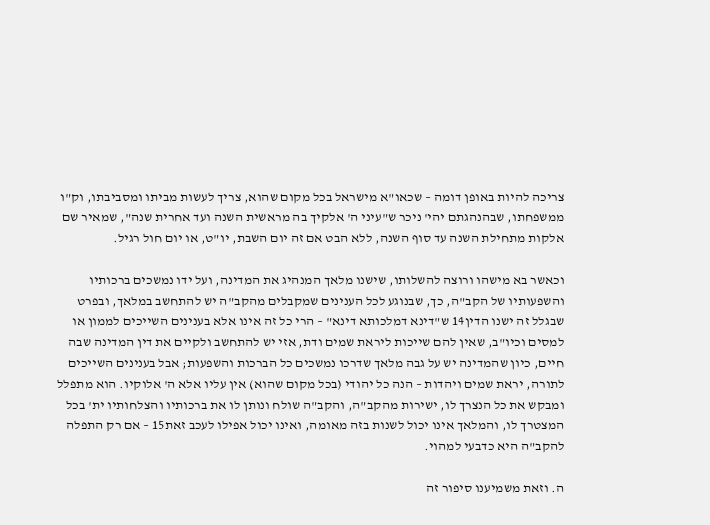צריכה להיות באופן דומה – שכאו"א מישראל בכל מקום שהוא, צריך לעשות מביתו ומסביבתו, וק"ו ממשפחתו, שבהנהגתם יהי' ניכר ש"עיני ה' אלקיך בה מראשית השנה ועד אחרית שנה", שמאיר שם אלקות מתחילת השנה עד סוף השנה, ללא הבט אם זה יום השבת, יו"ט, או יום חול רגיל.

וכאשר בא מישהו ורוצה להשלותו, שישנו מלאך המנהיג את המדינה, ועל ידו נמשכים ברכותיו והשפעותיו של הקב"ה, כך, שבנוגע לכל הענינים שמקבלים מהקב"ה יש להתחשב במלאך, ובפרט שבגלל זה ישנו הדין14 ש"דינא דמלכותא דינא" – הרי כל זה אינו אלא בענינים השייכים לממון או למסים וכיו"ב, שאין להם שייכות ליראת שמים ודת, אזי יש להתחשב ולקיים את דין המדינה שבה חיים, כיון שהמדינה יש על גבה מלאך שדרכו נמשכים כל הברכות והשפעות; אבל בענינים השייכים לתורה, יראת שמים ויהדות – הנה כל יהודי (בכל מקום שהוא) אין עליו אלא ה' אלוקיו. הוא מתפלל ומבקש את כל הנצרך לו, ישירות מהקב"ה, והקב"ה שולח ונותן לו את ברכותיו והצלחותיו ית' בכל המצטרך לו, והמלאך אינו יכול לשנות בזה מאומה, ואינו יכול אפילו לעכב זאת15 – אם רק התפלה להקב"ה היא כדבעי למהוי.

ה. וזאת משמיענו סיפור זה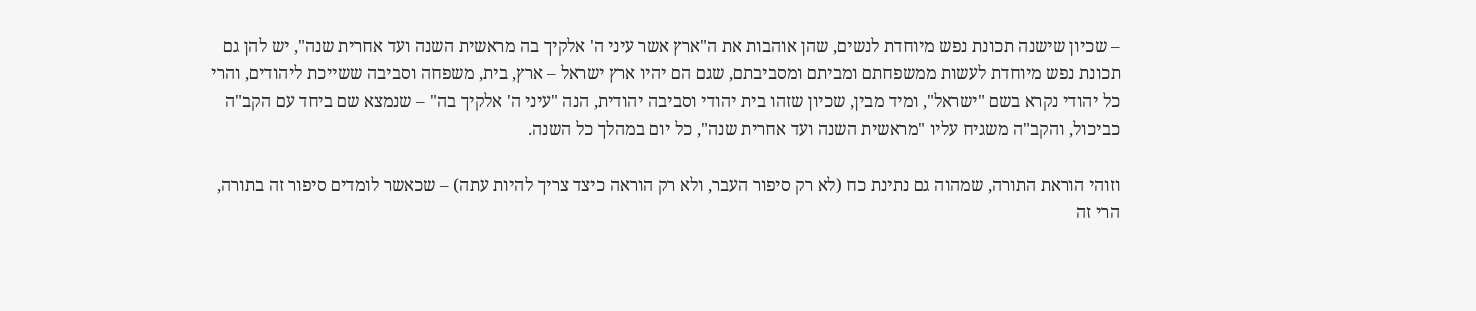– שכיון שישנה תכונת נפש מיוחדת לנשים, שהן אוהבות את ה"ארץ אשר עיני ה' אלקיך בה מראשית השנה ועד אחרית שנה", יש להן גם תכונת נפש מיוחדת לעשות ממשפחתם ומביתם ומסביבתם, שגם הם יהיו ארץ ישראל – ארץ, בית, משפחה וסביבה ששייכת ליהודים, והרי כל יהודי נקרא בשם "ישראל", ומיד מבין, שכיון שזהו בית יהודי וסביבה יהודית, הנה "עיני ה' אלקיך בה" – שנמצא שם ביחד עם הקב"ה כביכול, והקב"ה משגיח עליו "מראשית השנה ועד אחרית שנה", כל יום במהלך כל השנה.

וזוהי הוראת התורה, שמהוה גם נתינת כח (לא רק סיפור העבר, ולא רק הוראה כיצד צריך להיות עתה) – שכאשר לומדים סיפור זה בתורה, הרי זה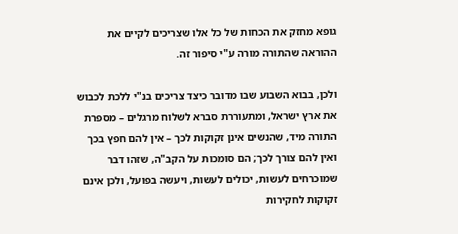גופא מחזק את הכחות של כל אלו שצריכים לקיים את ההוראה שהתורה מורה ע"י סיפור זה.

ולכן, בבוא השבוע שבו מדובר כיצד צריכים בנ"י ללכת לכבוש את ארץ ישראל, ומתעוררת סברא לשלוח מרגלים – מספרת התורה מיד, שהנשים אינן זקוקות לכך – אין להם חפץ בכך ואין להם צורך לכך; הם סומכות על הקב"ה, שזהו דבר שמוכרחים לעשות, יכולים לעשות, ויעשה בפועל, ולכן אינם זקוקות לחקירות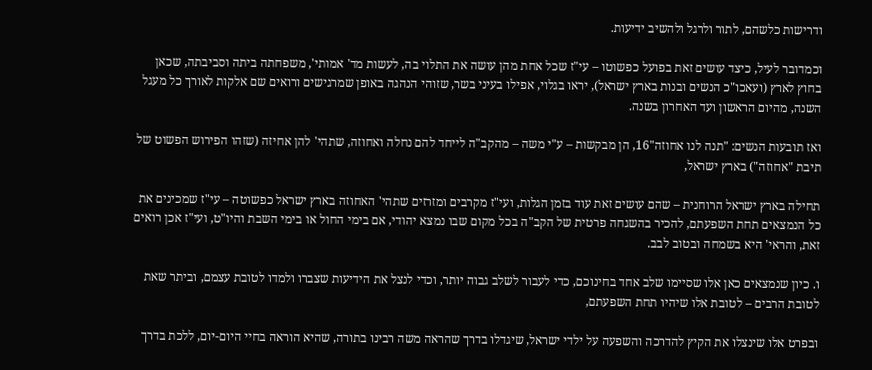ודרישות כלשהם, לתור ולרגל ולהשיב ידיעות.

וכמדובר לעיל, כיצד עושים זאת בפועל כפשוטו – עי"ז שכל אחת מהן עושה את התלוי בה, לעשות מד' אמותי', משפחתה ביתה וסביבתה, שכאן בחוץ לארץ (ועאכו"כ הנשים ובנות בארץ ישראל), יראו בגלוי, אפילו בעיני בשר, שזוהי הנהגה באופן שמרגישים ורואים שם אלקות לאורך כל מעגל השנה, מהיום הראשון ועד האחרון בשנה.

ואז תובעות הנשים: "תנה לנו אחוזה"16, הן מבקשות – ע"י משה – מהקב"ה לייחד להם נחלה ואחוזה, שתהי' להן אחיזה (שזהו הפירוש הפשוט של תיבת "אחוזה") בארץ ישראל,

תחילה בארץ ישראל הרוחנית – שהם עושים זאת עוד בזמן הגלות, ועי"ז מקרבים ומזרזים שתהי' האחוזה בארץ ישראל כפשוטה – עי"ז שמכינים את כל הנמצאים תחת השפעתם, להכיר בהשגחה פרטית של הקב"ה בכל מקום שבו נמצא יהודי, אם בימי החול או בימי השבת והיו"ט, ועי"ז אכן רואים זאת, והראי' היא בשמחה ובטוב לבב.

ו. כיון שנמצאים כאן אלו שסיימו שלב אחד בחינוכם, כדי לעבור לשלב גבוה יותר, וכדי לנצל את הידיעות שצברו ולמדו לטובת עצמם, וביתר שאת לטובת הרבים – לטובת אלו שיהיו תחת השפעתם,

ובפרט אלו שינצלו את הקיץ להדרכה והשפעה על ילדי ישראל, שיגדלו בדרך שהראה משה רבינו בתורה, שהיא הוראה בחיי היום-יום, ללכת בדרך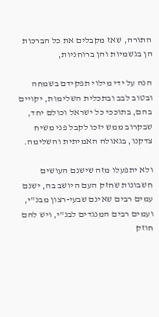התורה, שאז מקבלים את כל הברכות הן בגשמיות והן ברוחניות,

הנה על ידי מילוי תפקידם בשמחה ובטוב לבב ובתכלית השלימות, יקויים בהם, בתוככי כל ישראל וכולם יחד, שבקרוב ממש יזכו לקבל פני משיח צדקנו, בגאולה האמיתית והשלימה.

ולא יתפעלו מזה שישנם העושים חשבונות שחזק העם היושב בה, ישנם עמים רבים שאינם שבעי-רצון מבנ"י, ועמים רבים המנגדים לבנ"י, ויש להם חוזק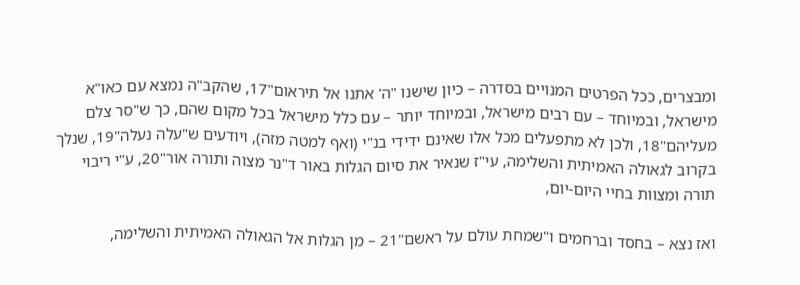ומבצרים, ככל הפרטים המנויים בסדרה – כיון שישנו "ה' אתנו אל תיראום"17, שהקב"ה נמצא עם כאו"א מישראל, ובמיוחד – עם רבים מישראל, ובמיוחד יותר – עם כלל מישראל בכל מקום שהם, כך ש"סר צלם מעליהם"18, ולכן לא מתפעלים מכל אלו שאינם ידידי בנ"י (ואף למטה מזה), ויודעים ש"עלה נעלה"19, שנלך בקרוב לגאולה האמיתית והשלימה, עי"ז שנאיר את סיום הגלות באור ד"נר מצוה ותורה אור"20, ע"י ריבוי תורה ומצוות בחיי היום-יום,

ואז נצא – בחסד וברחמים ו"שמחת עולם על ראשם"21 – מן הגלות אל הגאולה האמיתית והשלימה,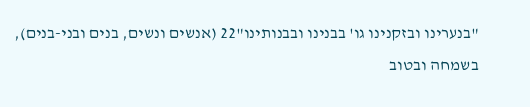"בנערינו ובזקנינו גו' בבנינו ובבנותינו"22 (אנשים ונשים, בנים ובני-בנים), בשמחה ובטוב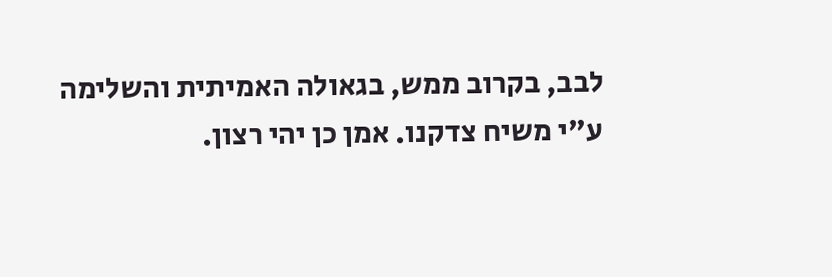לבב, בקרוב ממש, בגאולה האמיתית והשלימה ע"י משיח צדקנו. אמן כן יהי רצון.